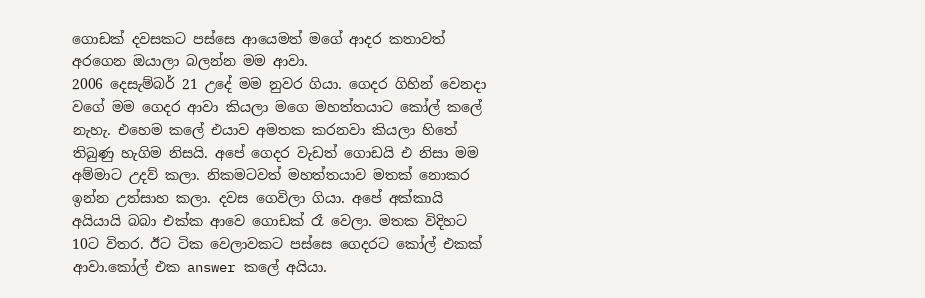ගොඩක් දවසකට පස්සෙ ආයෙමත් මගේ ආදර කතාවත් අරගෙන ඔයාලා බලන්න මම ආවා.
2006 දෙසැම්බර් 21 උදේ මම නුවර ගියා. ගෙදර ගිහින් වෙනදා වගේ මම ගෙදර ආවා කියලා මගෙ මහත්තයාට කෝල් කලේ නැහැ. එහෙම කලේ එයාව අමතක කරනවා කියලා හිතේ තිබුණු හැගිම නිසයි. අපේ ගෙදර වැඩත් ගොඩයි එ නිසා මම අම්මාට උදව් කලා. නිකමටවත් මහත්තයාව මතක් නොකර ඉන්න උත්සාහ කලා. දවස ගෙවිලා ගියා. අපේ අක්කායි අයියායි බබා එක්ක ආවෙ ගොඩක් රෑ වෙලා. මතක විදිහට 10ට විතර. ඊට ටික වෙලාවකට පස්සෙ ගෙදරට කෝල් එකක් ආවා.කෝල් එක answer කලේ අයියා.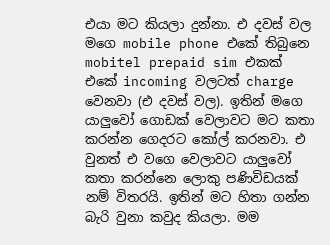එයා මට කියලා දුන්නා. එ දවස් වල මගෙ mobile phone එකේ තිබුනෙ mobitel prepaid sim එකක් එකේ incoming වලටත් charge වෙනවා (එ දවස් වල). ඉතින් මගෙ යාලුවෝ ගොඩක් වෙලාවට මට කතා කරන්න ගෙදරට කෝල් කරනවා. එ වුනත් එ වගෙ වෙලාවට යාලුවෝ කතා කරන්නෙ ලොකු පණිවිඩයක් නම් විතරයි. ඉතින් මට හිතා ගන්න බැරි වුනා කවුද කියලා. මම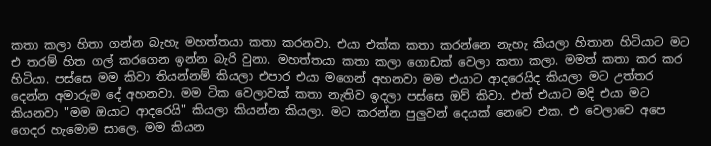කතා කලා හිතා ගන්න බැහැ මහත්තයා කතා කරනවා. එයා එක්ක කතා කරන්නෙ නැහැ කියලා හිතාන හිටියාට මට එ තරම් හිත ගල් කරගෙන ඉන්න බැරි වුනා. මහත්තයා කතා කලා ගොඩක් වෙලා කතා කලා. මමත් කතා කර කර හිටියා. පස්සෙ මම කිවා තියන්නම් කියලා එපාර එයා මගෙන් අහනවා මම එයාට ආදරෙයිද කියලා මට උත්තර දෙන්න අමාරුම දේ අහනවා. මම ටික වෙලාවක් කතා නැතිව ඉදලා පස්සෙ ඔව් කිවා. එත් එයාට මදි එයා මට කියනවා "මම ඔයාට ආදරෙයි" කියලා කියන්න කියලා. මට කරන්න පුලුවන් දෙයක් නෙවෙ එක. එ වෙලාවෙ අපෙ ගෙදර හැමොම සාලෙ. මම කියන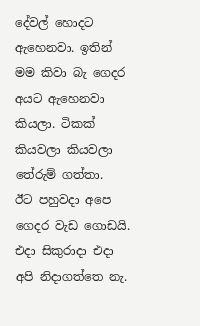දේවල් හොදට ඇහෙනවා. ඉතින් මම කිවා බැ ගෙදර අයට ඇහෙනවා කියලා. ටිකක් කියවලා කියවලා තේරුම් ගත්තා.
ඊට පහුවදා අපෙ ගෙදර වැඩ ගොඩයි. එදා සිකුරාදා එදා අපි නිදාගත්තෙ නැ.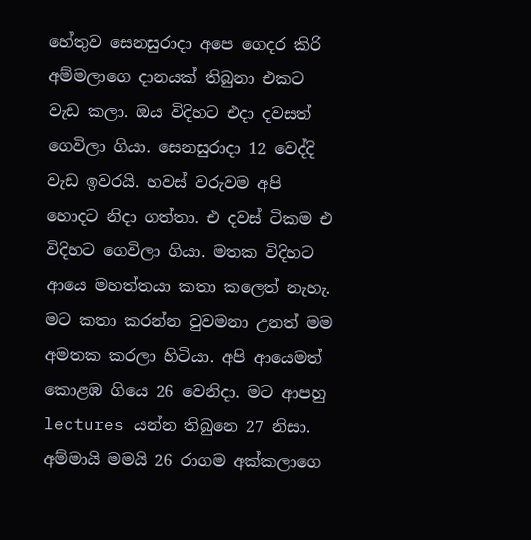හේතුව සෙනසුරාදා අපෙ ගෙදර කිරි අම්මලාගෙ දානයක් තිබුනා එකට වැඩ කලා. ඔය විදිහට එදා දවසත් ගෙවිලා ගියා. සෙනසුරාදා 12 වෙද්දි වැඩ ඉවරයි. හවස් වරුවම අපි හොදට නිදා ගත්තා. එ දවස් ටිකම එ විදිහට ගෙවිලා ගියා. මතක විදිහට ආයෙ මහත්තයා කතා කලෙත් නැහැ. මට කතා කරන්න වුවමනා උනත් මම අමතක කරලා හිටියා. අපි ආයෙමත් කොළඹ ගියෙ 26 වෙනිදා. මට ආපහු lectures යන්න තිබුනෙ 27 නිසා. අම්මායි මමයි 26 රාගම අක්කලාගෙ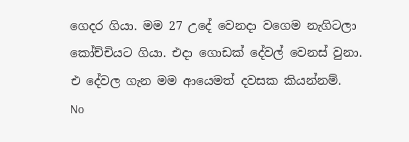ගෙදර ගියා. මම 27 උදේ වෙනදා වගෙම නැගිටලා කෝච්චියට ගියා. එදා ගොඩක් දේවල් වෙනස් වුනා. එ දේවල ගැන මම ආයෙමත් දවසක කියන්නම්.
No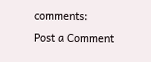comments:
Post a Comment